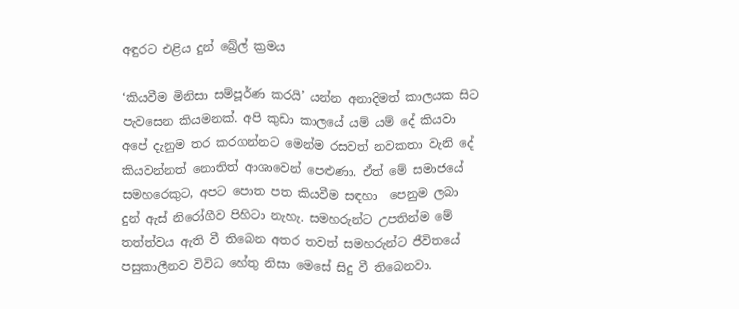අඳුරට එළිය දුන් බ්‍රේල් ක්‍රමය

‘කියවීම මිනිසා සම්පූර්ණ කරයි’ යන්න අනාදිමත් කාලයක සිට පැවසෙන කියමනක්. අපි කුඩා කාලයේ යම් යම් දේ කියවා අපේ දැනුම තර කරගන්නට මෙන්ම රසවත් නවකතා වැනි දේ කියවන්නත් නොතිත් ආශාවෙන් පෙළුණා. ඒත් මේ සමාජයේ සමහරෙකුට, අපට පොත පත කියවීම සඳහා  පෙනුම ලබා දුන් ඇස් නිරෝගීව පිහිටා නැහැ. සමහරුන්ට උපතින්ම මේ තත්ත්වය ඇති වී තිබෙන අතර තවත් සමහරුන්ට ජීවිතයේ පසුකාලීනව විවිධ හේතු නිසා මෙසේ සිදු වී තිබෙනවා.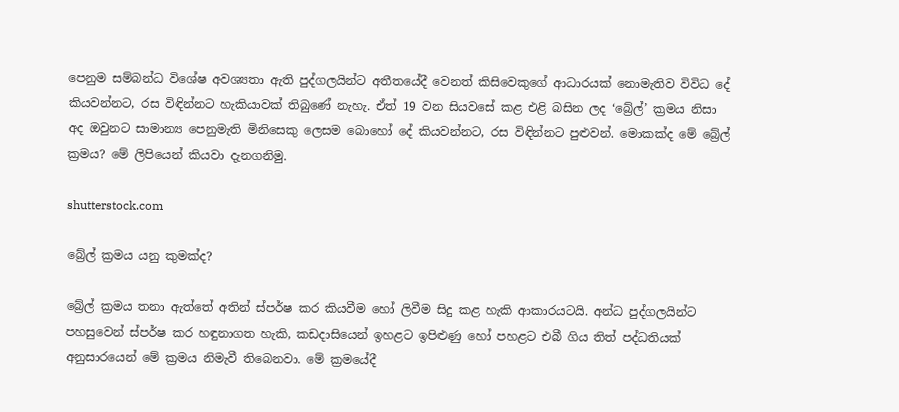පෙනුම සම්බන්ධ විශේෂ අවශ්‍යතා ඇති පුද්ගලයින්ට අතීතයේදී වෙනත් කිසිවෙකුගේ ආධාරයක් නොමැතිව විවිධ දේ කියවන්නට, රස විඳින්නට හැකියාවක් තිබුණේ නැහැ. ඒත් 19 වන සියවසේ කළ එළි බසින ලද ‘බ්‍රේල්’ ක්‍රමය නිසා අද ඔවුනට සාමාන්‍ය පෙනුමැති මිනිසෙකු ලෙසම බොහෝ දේ කියවන්නට, රස විඳින්නට පුළුවන්. මොකක්ද මේ බ්‍රේල් ක්‍රමය? මේ ලිපියෙන් කියවා දැනගනිමු.

shutterstock.com

බ්‍රේල් ක්‍රමය යනු කුමක්ද?

බ්‍රේල් ක්‍රමය තනා ඇත්තේ අතින් ස්පර්ෂ කර කියවීම හෝ ලිවීම සිදු කළ හැකි ආකාරයටයි. අන්ධ පුද්ගලයින්ට පහසුවෙන් ස්පර්ෂ කර හඳුනාගත හැකි, කඩදාසියෙන් ඉහළට ඉපිළුණු හෝ පහළට එබී ගිය තිත් පද්ධතියක් අනුසාරයෙන් මේ ක්‍රමය නිමැවී තිබෙනවා. මේ ක්‍රමයේදී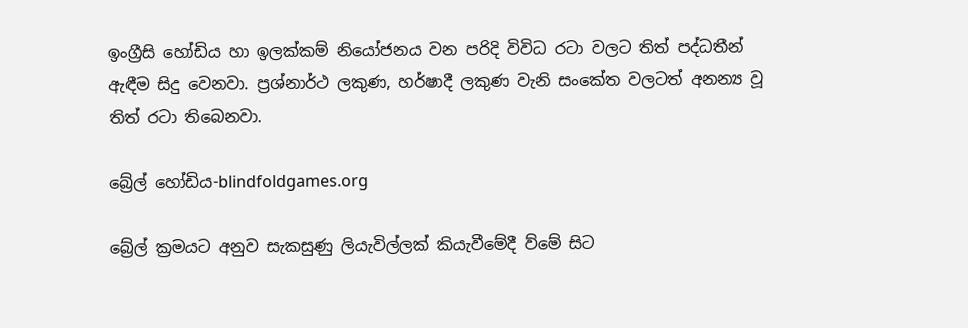ඉංග්‍රීසි හෝඩිය හා ඉලක්කම් නියෝජනය වන පරිදි විවිධ රටා වලට තිත් පද්ධතීන් ඇඳීම සිදු වෙනවා. ප්‍රශ්නාර්ථ ලකුණ, හර්ෂාදී ලකුණ වැනි සංකේත වලටත් අනන්‍ය වූ තිත් රටා තිබෙනවා.

බ්‍රේල් හෝඩිය-blindfoldgames.org

බ්‍රේල් ක්‍රමයට අනුව සැකසුණු ලියැවිල්ලක් කියැවීමේදී ව්මේ සිට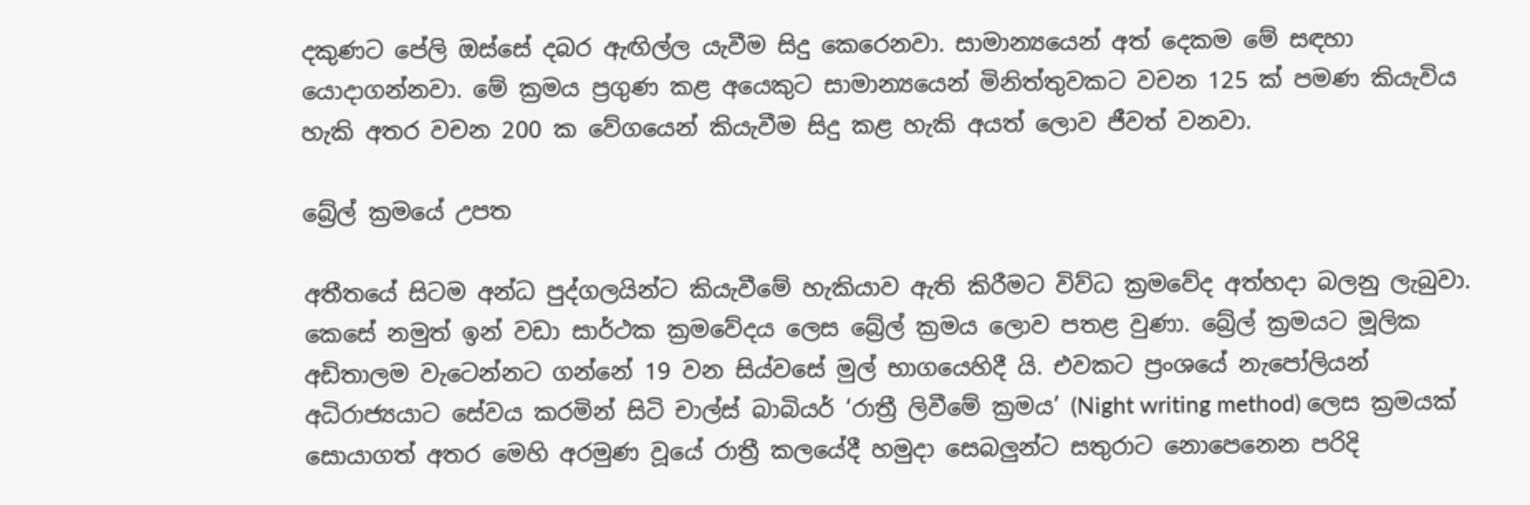දකුණට පේලි ඔස්සේ දබර ඇඟිල්ල යැවීම සිදු කෙරෙනවා. සාමාන්‍යයෙන් අත් දෙකම මේ සඳහා යොදාගන්නවා. මේ ක්‍රමය ප්‍රගුණ කළ අයෙකුට සාමාන්‍යයෙන් මිනිත්තුවකට වචන 125 ක් පමණ කියැවිය හැකි අතර වචන 200 ක වේගයෙන් කියැවීම සිදු කළ හැකි අ‍යත් ලොව ජීවත් වනවා.

බ්‍රේල් ක්‍රමයේ උපත

අතීතයේ සිටම අන්ධ පුද්ගලයින්ට කියැවීමේ හැකියාව ඇති කිරීමට විව්ධ ක්‍රමවේද අත්හදා බලනු ලැබුවා. කෙසේ නමුත් ඉන් වඩා සාර්ථක ක්‍රමවේදය ලෙස බ්‍රේල් ක්‍රමය ලොව පතළ වුණා. බ්‍රේල් ක්‍රමයට මූලික අඩිතාලම වැටෙන්නට ගන්නේ 19 වන සිය්වසේ මුල් භාගයෙහිදී යි. එවකට ප්‍රංශයේ නැපෝලියන් අධිරාජ්‍යයාට සේවය කරමින් සිටි චාල්ස් බාබියර් ‘රාත්‍රී ලිවීමේ ක්‍රමය’ (Night writing method) ලෙස ක්‍රමයක් සොයාගත් අතර මෙහි අරමුණ වූයේ රාත්‍රී කලයේදී හමුදා සෙබලුන්ට සතුරාට නොපෙනෙන පරිදි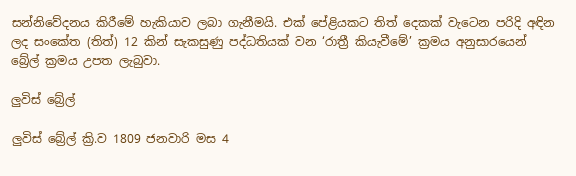සන්නිවේදනය කිරීමේ හැකියාව ලබා ගැනීමයි. එක් පේළියකට තිත් දෙකක් වැටෙන පරිදි අඳින ලද සංකේත (තිත්) 12 කින් සැකසුණු පද්ධතියක් වන ‘රාත්‍රී කියැවීමේ’ ක්‍රමය අනුසාරයෙන් බ්‍රේල් ක්‍රමය උපත ලැබුවා.

ලුවිස් බ්‍රේල්

ලුවිස් බ්‍රේල් ක්‍රි.ව 1809 ජනවාරි මස 4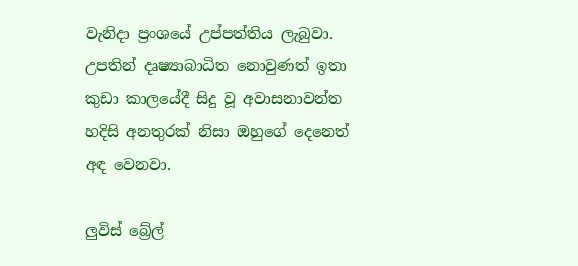වැනිදා ප්‍රංශයේ උප්පත්තිය ලැබුවා. උපතින් දෘෂ්‍යාබාධිත නොවුණත් ඉතා කුඩා කාලයේදී සිදු වූ අවාසනාවන්ත හදිසි අනතුරක් නිසා ඔහුගේ දෙනෙත් අඳ වෙනවා.

ලුවිස් බ්‍රේල්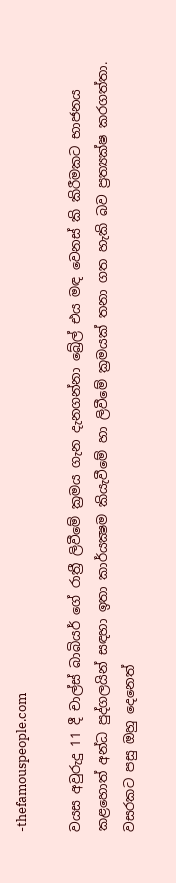-thefamouspeople.com

වයස අවුරුදු 11 දී චාල්ස් බාබියර් ගේ රාත්‍රී ලිවීමේ ක්‍රමය ගැන දැනගන්නා බ්‍රේල් එය මඳ වෙනස් කි කිරීමකට භාජනය කළහොත් අන්ධ පුද්ගලයින් සඳහා ඉතා කාර්යක්‍ෂම කියැවීමේ හා ලිවීමේ ක්‍රමයක් තනා ගත හැකි බව ප්‍රත්‍යක්ෂ කරගත්තා. වසරකට පසු ඔහු දෙනෙත්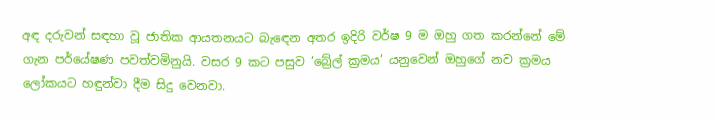අඳ දරුවන් සඳහා වූ ජාතික ආයතනයට බැඳෙන අතර ඉදිරි වර්ෂ 9 ම ඔහු ගත කරන්නේ මේ ගැන පර්යේෂණ පවත්වමිනුයි. වසර 9 කට පසුව ‘බ්‍රේල් ක්‍රමය’ යනුවෙන් ඔහුගේ නව ක්‍රමය ලෝකයට හඳුන්වා දීම සිදු වෙනවා.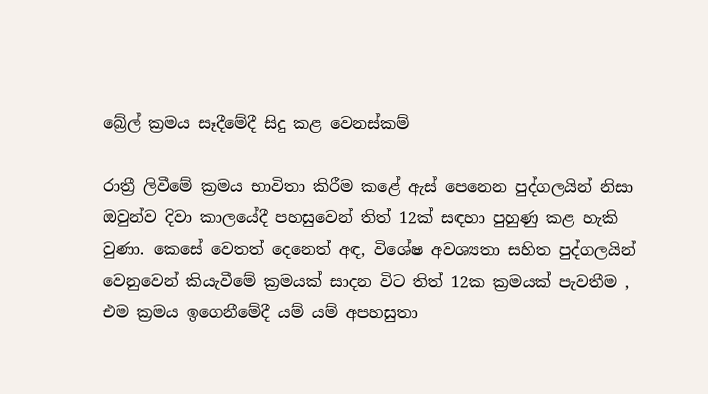බ්‍රේල් ක්‍රමය සෑදීමේදී සිදු කළ වෙනස්කම්

රාත්‍රී ලිවීමේ ක්‍රමය භාවිතා කිරීම කළේ ඇස් පෙනෙන පුද්ගලයින් නිසා ඔවුන්ව දිවා කාලයේදී පහසුවෙන් තිත් 12ක් සඳහා පුහුණු කළ හැකි වුණා. කෙසේ වෙතත් දෙනෙත් අඳ, විශේෂ අවශ්‍යතා සහිත පුද්ගලයින් වෙනුවෙන් කියැවීමේ ක්‍රමයක් සාදන විට තිත් 12ක ක්‍රමයක් පැවතීම , එම ක්‍රමය ඉගෙනීමේදී යම් යම් අපහසුතා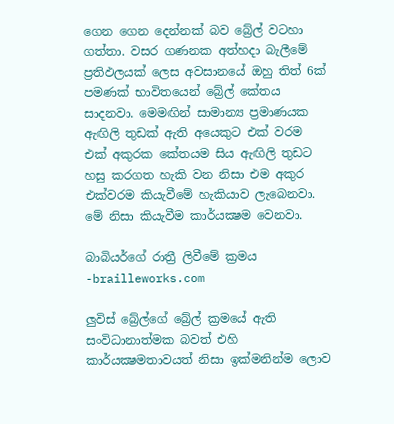ගෙන ගෙන දෙන්නක් බව බ්‍රේල් වටහා ගත්තා. වසර ගණනක අත්හදා බැලීමේ ප්‍රතිඵලයක් ලෙස අවසානයේ ඔහු තිත් 6ක් පමණක් භාවිතයෙන් බ්‍රේල් කේතය සාදනවා. මෙමඟින් සාමාන්‍ය ප්‍රමාණයක ඇඟිලි තුඩක් ඇති අයෙකුට එක් වරම එක් අකුරක කේතයම සිය ඇඟිලි තුඩට හසු කරගත හැකි වන නිසා එම අකුර එක්වරම කි‍යැවීමේ හැකියාව ලැබෙනවා. මේ නිසා කියැවීම කාර්යක්‍ෂම වෙනවා.

බාබියර්ගේ රාත්‍රී ලිවීමේ ක්‍රමය -brailleworks.com

ලුවිස් බ්‍රේල්ගේ බ්‍රේල් ක්‍රමයේ ඇති සංවිධානාත්මක බවත් එහි කාර්යක්‍ෂමතාවයත් නිසා ඉක්මනින්ම ලොව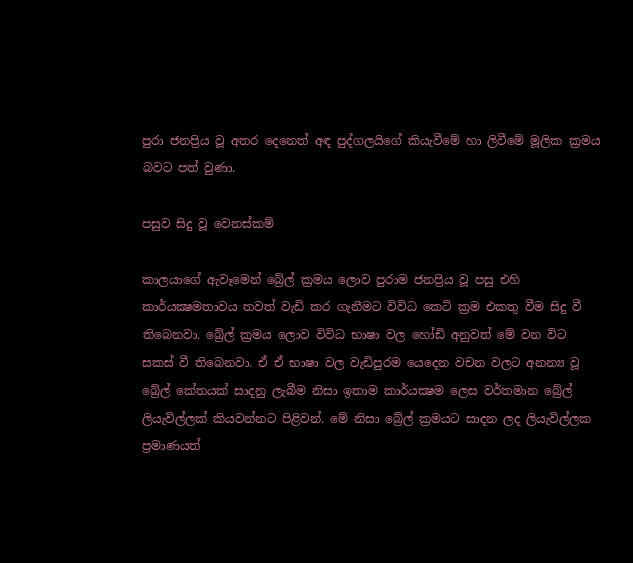පුරා ජනප්‍රිය වූ අතර දෙනෙත් අඳ පුද්ගලයිගේ කියැවීමේ හා ලිවීමේ මූලික ක්‍රමය බවට පත් වුණා.

පසුව සිදු වූ වෙනස්කම්

කාලයාගේ ඇවෑමෙන් බ්‍රේල් ක්‍රමය ලොව පුරාම ජනප්‍රිය වූ පසු එහි කාර්යක්‍ෂමතාවය තවත් වැඩි කර ගැනීමට විවිධ කෙටි ක්‍රම එකතු වීම සිදු වී තිබෙනවා. බ්‍රේල් ක්‍රමය ලොව විවිධ භාෂා වල හෝඩි අනුවත් මේ වන විට සකස් වී තිබෙනවා. ඒ ඒ භාෂා වල වැඩිපුරම යෙදෙන වචන වලට අනන්‍ය වූ බ්‍රේල් කේතයක් සාදනු ලැබීම නිසා ඉතාම කාර්යක්‍ෂම ලෙස වර්තමාන බ්‍රේල් ලියැවිල්ලක් කියවන්නට පිළිවන්. මේ නිසා බ්‍රේල් ක්‍රමයට සාදන ලද ලියැවිල්ලක ප්‍රමාණයත්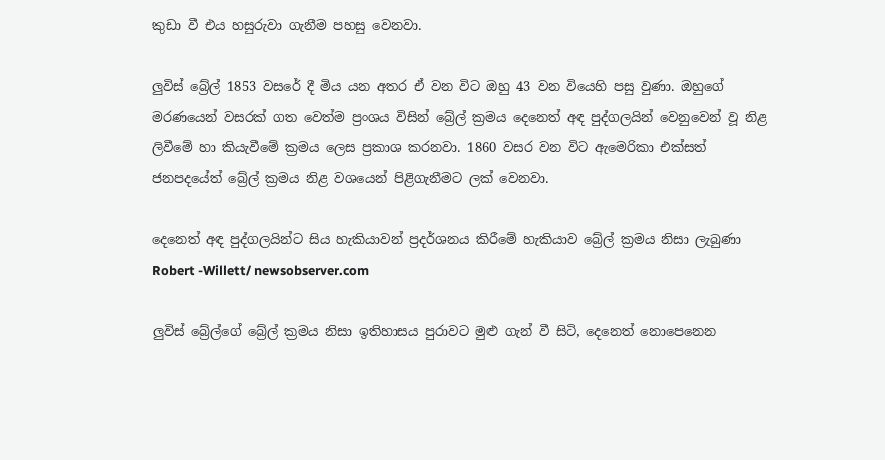කුඩා වී එය හසුරුවා ගැනීම පහසු වෙනවා.

ලුවිස් බ්‍රේල් 1853 වසරේ දී මිය යන අතර ඒ වන විට ඔහු 43 වන වියෙහි පසු වුණා. ඔහුගේ මරණයෙන් වසරක් ගත වෙත්ම ප්‍රංශය විසින් බ්‍රේල් ක්‍රමය දෙනෙත් අඳ පුද්ගලයින් වෙනුවෙන් වූ නිළ ලිවීමේ හා කියැවීමේ ක්‍රමය ලෙස ප්‍රකාශ කරනවා. 1860 වසර වන විට ඇමෙරිකා එක්සත් ජනපදයේත් බ්‍රේල් ක්‍රමය නිළ වශයෙන් පිළිගැනීමට ලක් වෙනවා.

දෙනෙත් අඳ පුද්ගලයින්ට සිය හැකියාවන් ප්‍රදර්ශනය කිරීමේ හැකියාව බ්‍රේල් ක්‍රමය නිසා ලැබුණා Robert -Willett/ newsobserver.com

ලුවිස් බ්‍රේල්ගේ බ්‍රේල් ක්‍රමය නිසා ඉතිහාසය පුරාවට මුළු ගැන් වී සිටි, දෙනෙත් නොපෙනෙන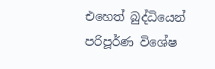එහෙත් බුද්ධියෙන් පරිපූර්ණ විශේෂ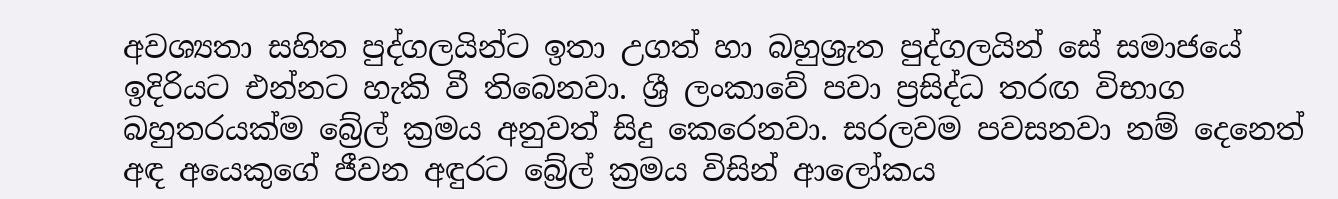අවශ්‍යතා සහිත පුද්ගලයින්ට ඉතා උගත් හා බහුශ්‍රැත පුද්ගලයින් සේ සමාජයේ ඉදිරියට එන්නට හැකි වී තිබෙනවා. ශ්‍රී ලංකාවේ පවා ප්‍රසිද්ධ තරඟ විභාග බහුතරයක්ම බ්‍රේල් ක්‍රමය අනුවත් සිදු කෙරෙනවා. සරලවම පවසනවා නම් දෙනෙත් අඳ අයෙකුගේ ජීවන අඳුරට බ්‍රේල් ක්‍රමය විසින් ආලෝකය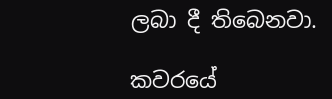ලබා දී තිබෙනවා.

කවරයේ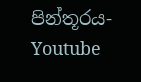පින්තූරය- Youtube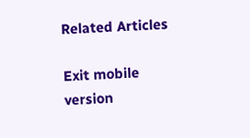Related Articles

Exit mobile version